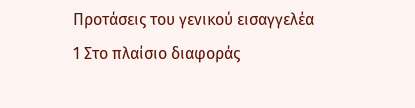Προτάσεις του γενικού εισαγγελέα
1 Στο πλαίσιο διαφοράς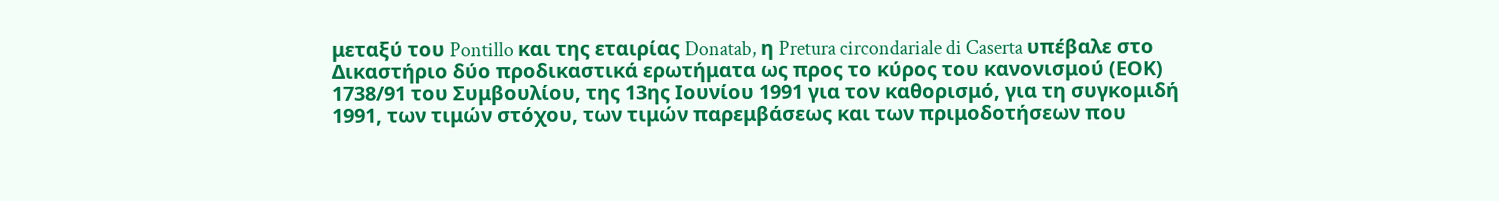μεταξύ του Pontillo και της εταιρίας Donatab, η Pretura circondariale di Caserta υπέβαλε στο Δικαστήριο δύο προδικαστικά ερωτήματα ως προς το κύρος του κανονισμού (ΕΟΚ) 1738/91 του Συμβουλίου, της 13ης Ιουνίου 1991 για τον καθορισμό, για τη συγκομιδή 1991, των τιμών στόχου, των τιμών παρεμβάσεως και των πριμοδοτήσεων που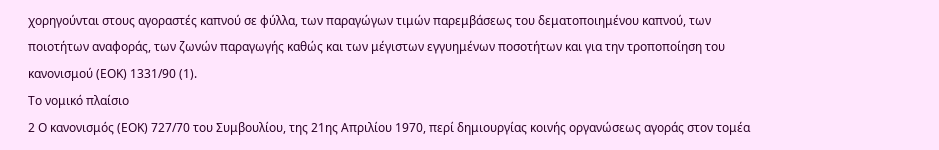χορηγούνται στους αγοραστές καπνού σε φύλλα, των παραγώγων τιμών παρεμβάσεως του δεματοποιημένου καπνού, των ποιοτήτων αναφοράς, των ζωνών παραγωγής καθώς και των μέγιστων εγγυημένων ποσοτήτων και για την τροποποίηση του κανονισμού (ΕΟΚ) 1331/90 (1).
Το νομικό πλαίσιο
2 Ο κανονισμός (ΕΟΚ) 727/70 του Συμβουλίου, της 21ης Απριλίου 1970, περί δημιουργίας κοινής οργανώσεως αγοράς στον τομέα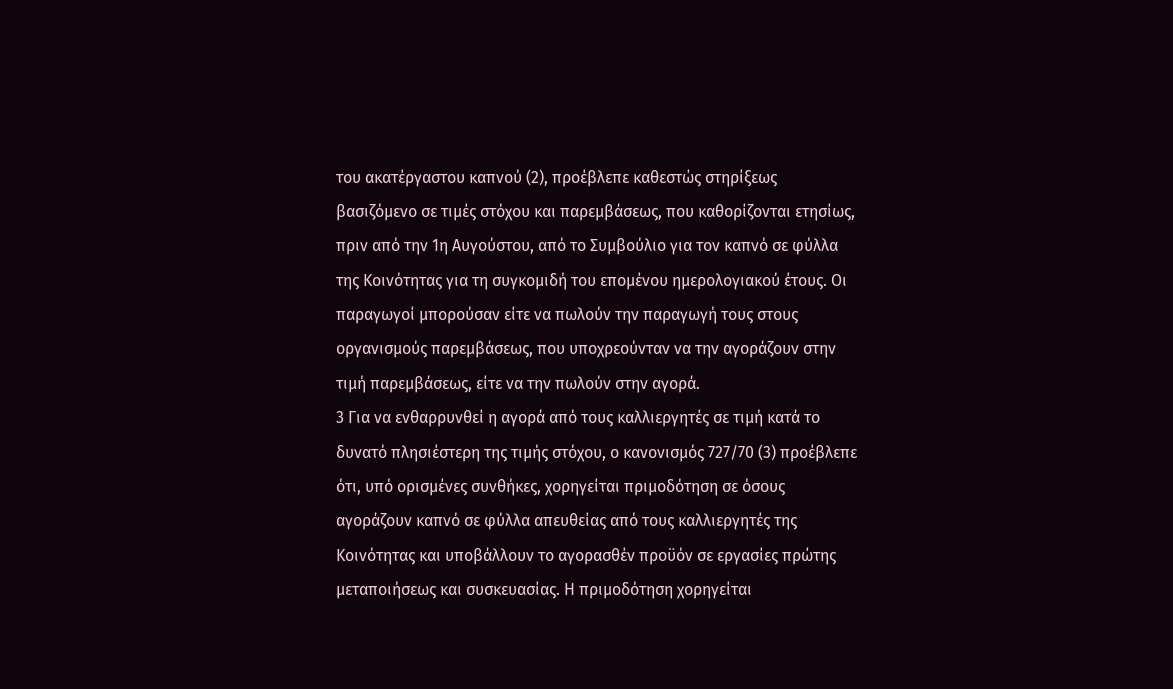του ακατέργαστου καπνού (2), προέβλεπε καθεστώς στηρίξεως βασιζόμενο σε τιμές στόχου και παρεμβάσεως, που καθορίζονται ετησίως, πριν από την 1η Αυγούστου, από το Συμβούλιο για τον καπνό σε φύλλα της Κοινότητας για τη συγκομιδή του επομένου ημερολογιακού έτους. Οι παραγωγοί μπορούσαν είτε να πωλούν την παραγωγή τους στους οργανισμούς παρεμβάσεως, που υποχρεούνταν να την αγοράζουν στην τιμή παρεμβάσεως, είτε να την πωλούν στην αγορά.
3 Για να ενθαρρυνθεί η αγορά από τους καλλιεργητές σε τιμή κατά το δυνατό πλησιέστερη της τιμής στόχου, ο κανονισμός 727/70 (3) προέβλεπε ότι, υπό ορισμένες συνθήκες, χορηγείται πριμοδότηση σε όσους αγοράζουν καπνό σε φύλλα απευθείας από τους καλλιεργητές της Κοινότητας και υποβάλλουν το αγορασθέν προϋόν σε εργασίες πρώτης μεταποιήσεως και συσκευασίας. Η πριμοδότηση χορηγείται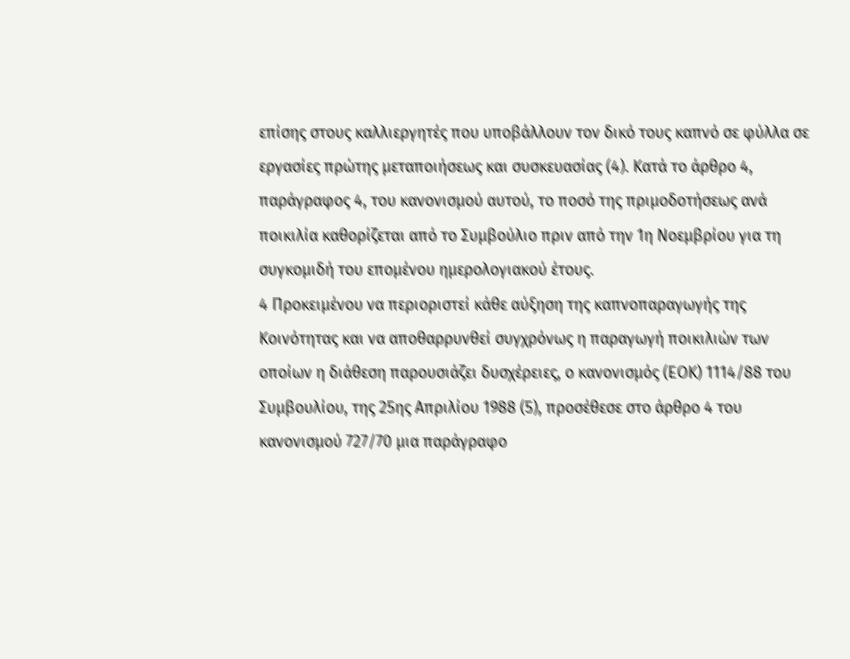επίσης στους καλλιεργητές που υποβάλλουν τον δικό τους καπνό σε φύλλα σε εργασίες πρώτης μεταποιήσεως και συσκευασίας (4). Κατά το άρθρο 4, παράγραφος 4, του κανονισμού αυτού, το ποσό της πριμοδοτήσεως ανά ποικιλία καθορίζεται από το Συμβούλιο πριν από την 1η Νοεμβρίου για τη συγκομιδή του επομένου ημερολογιακού έτους.
4 Προκειμένου να περιοριστεί κάθε αύξηση της καπνοπαραγωγής της Κοινότητας και να αποθαρρυνθεί συγχρόνως η παραγωγή ποικιλιών των οποίων η διάθεση παρουσιάζει δυσχέρειες, ο κανονισμός (ΕΟΚ) 1114/88 του Συμβουλίου, της 25ης Απριλίου 1988 (5), προσέθεσε στο άρθρο 4 του κανονισμού 727/70 μια παράγραφο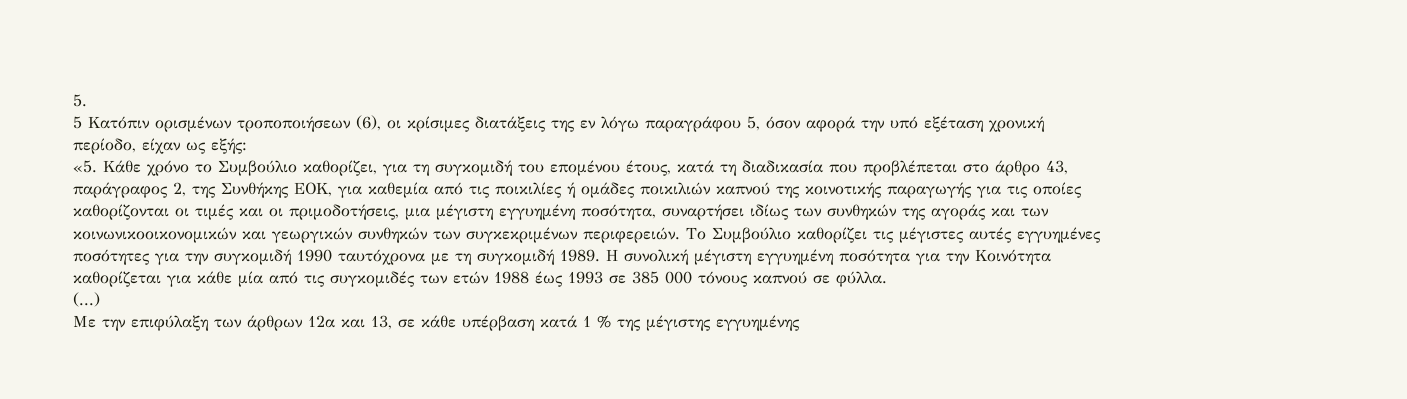5.
5 Κατόπιν ορισμένων τροποποιήσεων (6), οι κρίσιμες διατάξεις της εν λόγω παραγράφου 5, όσον αφορά την υπό εξέταση χρονική περίοδο, είχαν ως εξής:
«5. Κάθε χρόνο το Συμβούλιο καθορίζει, για τη συγκομιδή του επομένου έτους, κατά τη διαδικασία που προβλέπεται στο άρθρο 43, παράγραφος 2, της Συνθήκης ΕΟΚ, για καθεμία από τις ποικιλίες ή ομάδες ποικιλιών καπνού της κοινοτικής παραγωγής για τις οποίες καθορίζονται οι τιμές και οι πριμοδοτήσεις, μια μέγιστη εγγυημένη ποσότητα, συναρτήσει ιδίως των συνθηκών της αγοράς και των κοινωνικοοικονομικών και γεωργικών συνθηκών των συγκεκριμένων περιφερειών. Το Συμβούλιο καθορίζει τις μέγιστες αυτές εγγυημένες ποσότητες για την συγκομιδή 1990 ταυτόχρονα με τη συγκομιδή 1989. Η συνολική μέγιστη εγγυημένη ποσότητα για την Κοινότητα καθορίζεται για κάθε μία από τις συγκομιδές των ετών 1988 έως 1993 σε 385 000 τόνους καπνού σε φύλλα.
(...)
Με την επιφύλαξη των άρθρων 12α και 13, σε κάθε υπέρβαση κατά 1 % της μέγιστης εγγυημένης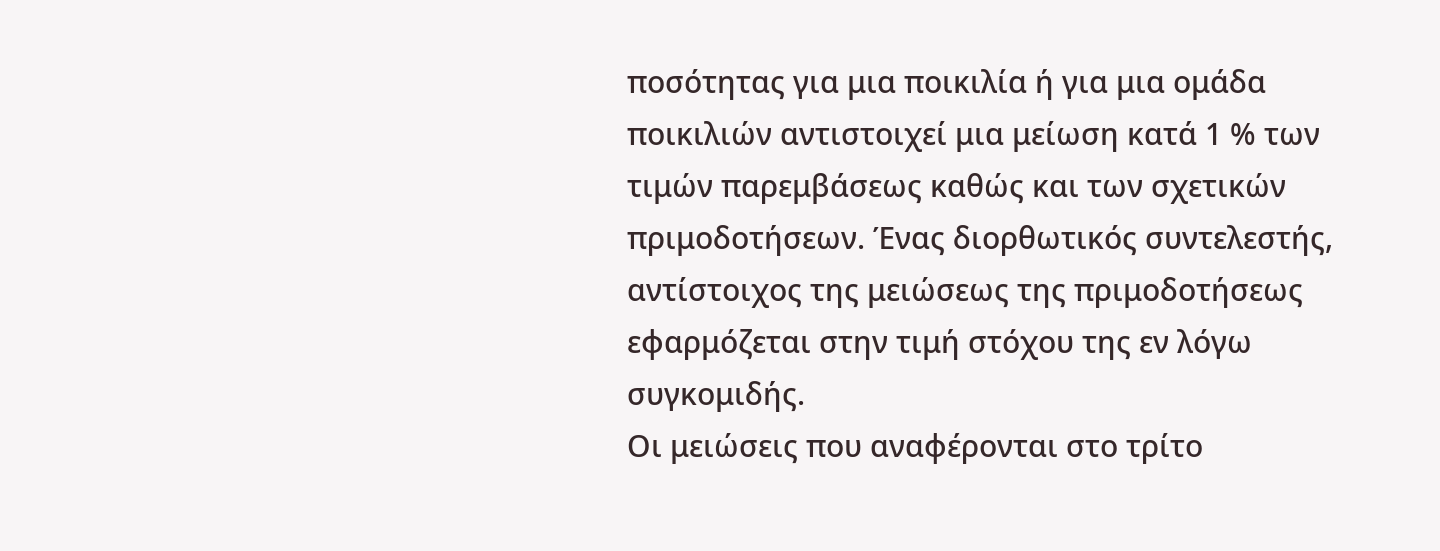ποσότητας για μια ποικιλία ή για μια ομάδα ποικιλιών αντιστοιχεί μια μείωση κατά 1 % των τιμών παρεμβάσεως καθώς και των σχετικών πριμοδοτήσεων. Ένας διορθωτικός συντελεστής, αντίστοιχος της μειώσεως της πριμοδοτήσεως εφαρμόζεται στην τιμή στόχου της εν λόγω συγκομιδής.
Οι μειώσεις που αναφέρονται στο τρίτο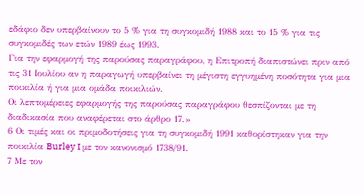εδάφιο δεν υπερβαίνουν το 5 % για τη συγκομιδή 1988 και το 15 % για τις συγκομιδές των ετών 1989 έως 1993.
Για την εφαρμογή της παρούσας παραγράφου, η Επιτροπή διαπιστώνει πριν από τις 31 Ιουλίου αν η παραγωγή υπερβαίνει τη μέγιστη εγγυημένη ποσότητα για μια ποικιλία ή για μια ομάδα ποικιλιών.
Οι λεπτομέρειες εφαρμογής της παρούσας παραγράφου θεσπίζονται με τη διαδικασία που αναφέρεται στο άρθρο 17.»
6 Οι τιμές και οι πριμοδοτήσεις για τη συγκομιδή 1991 καθορίστηκαν για την ποικιλία Burley I με τον κανονισμό 1738/91.
7 Με τον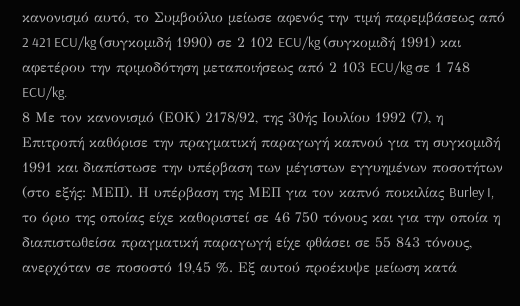κανονισμό αυτό, το Συμβούλιο μείωσε αφενός την τιμή παρεμβάσεως από 2 421 ECU/kg (συγκομιδή 1990) σε 2 102 ECU/kg (συγκομιδή 1991) και αφετέρου την πριμοδότηση μεταποιήσεως από 2 103 ECU/kg σε 1 748 ECU/kg.
8 Με τον κανονισμό (ΕΟΚ) 2178/92, της 30ής Ιουλίου 1992 (7), η Επιτροπή καθόρισε την πραγματική παραγωγή καπνού για τη συγκομιδή 1991 και διαπίστωσε την υπέρβαση των μέγιστων εγγυημένων ποσοτήτων (στο εξής: ΜΕΠ). Η υπέρβαση της ΜΕΠ για τον καπνό ποικιλίας Burley I, το όριο της οποίας είχε καθοριστεί σε 46 750 τόνους και για την οποία η διαπιστωθείσα πραγματική παραγωγή είχε φθάσει σε 55 843 τόνους, ανερχόταν σε ποσοστό 19,45 %. Εξ αυτού προέκυψε μείωση κατά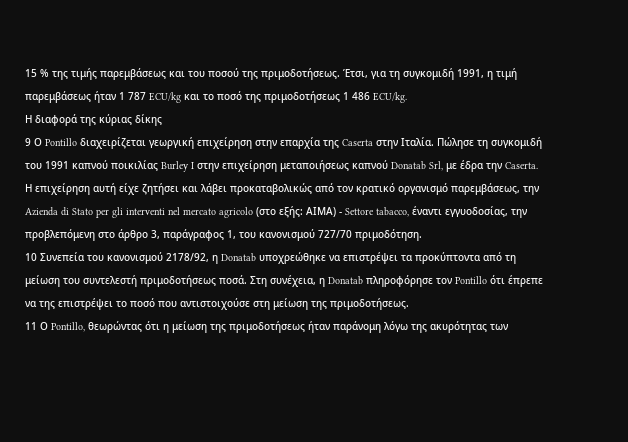15 % της τιμής παρεμβάσεως και του ποσού της πριμοδοτήσεως. Έτσι, για τη συγκομιδή 1991, η τιμή παρεμβάσεως ήταν 1 787 ECU/kg και το ποσό της πριμοδοτήσεως 1 486 ECU/kg.
Η διαφορά της κύριας δίκης
9 Ο Pontillo διαχειρίζεται γεωργική επιχείρηση στην επαρχία της Caserta στην Ιταλία. Πώλησε τη συγκομιδή του 1991 καπνού ποικιλίας Burley I στην επιχείρηση μεταποιήσεως καπνού Donatab Srl, με έδρα την Caserta. Η επιχείρηση αυτή είχε ζητήσει και λάβει προκαταβολικώς από τον κρατικό οργανισμό παρεμβάσεως, την Azienda di Stato per gli interventi nel mercato agricolo (στο εξής: ΑΙΜΑ) - Settore tabacco, έναντι εγγυοδοσίας, την προβλεπόμενη στο άρθρο 3, παράγραφος 1, του κανονισμού 727/70 πριμοδότηση.
10 Συνεπεία του κανονισμού 2178/92, η Donatab υποχρεώθηκε να επιστρέψει τα προκύπτοντα από τη μείωση του συντελεστή πριμοδοτήσεως ποσά. Στη συνέχεια, η Donatab πληροφόρησε τον Pontillo ότι έπρεπε να της επιστρέψει το ποσό που αντιστοιχούσε στη μείωση της πριμοδοτήσεως.
11 Ο Pontillo, θεωρώντας ότι η μείωση της πριμοδοτήσεως ήταν παράνομη λόγω της ακυρότητας των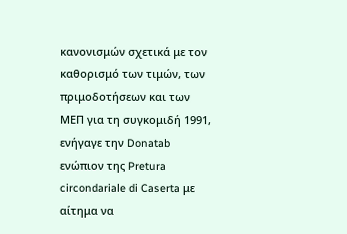κανονισμών σχετικά με τον καθορισμό των τιμών, των πριμοδοτήσεων και των ΜΕΠ για τη συγκομιδή 1991, ενήγαγε την Donatab ενώπιον της Pretura circondariale di Caserta με αίτημα να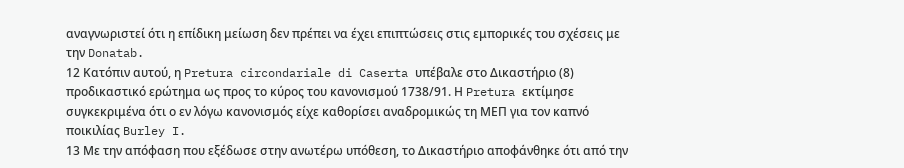αναγνωριστεί ότι η επίδικη μείωση δεν πρέπει να έχει επιπτώσεις στις εμπορικές του σχέσεις με την Donatab.
12 Κατόπιν αυτού, η Pretura circondariale di Caserta υπέβαλε στο Δικαστήριο (8) προδικαστικό ερώτημα ως προς το κύρος του κανονισμού 1738/91. Η Pretura εκτίμησε συγκεκριμένα ότι ο εν λόγω κανονισμός είχε καθορίσει αναδρομικώς τη ΜΕΠ για τον καπνό ποικιλίας Burley I.
13 Με την απόφαση που εξέδωσε στην ανωτέρω υπόθεση, το Δικαστήριο αποφάνθηκε ότι από την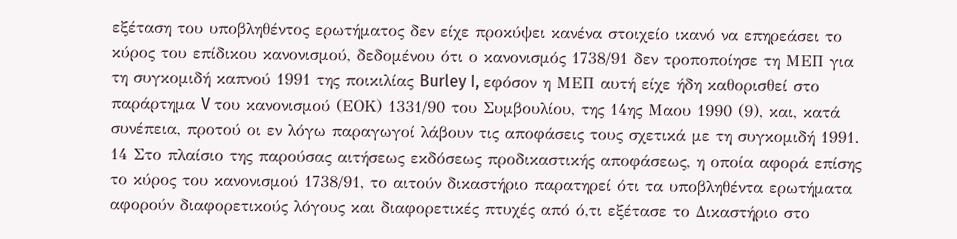εξέταση του υποβληθέντος ερωτήματος δεν είχε προκύψει κανένα στοιχείο ικανό να επηρεάσει το κύρος του επίδικου κανονισμού, δεδομένου ότι ο κανονισμός 1738/91 δεν τροποποίησε τη ΜΕΠ για τη συγκομιδή καπνού 1991 της ποικιλίας Burley I, εφόσον η ΜΕΠ αυτή είχε ήδη καθορισθεί στο παράρτημα V του κανονισμού (ΕΟΚ) 1331/90 του Συμβουλίου, της 14ης Μαου 1990 (9), και, κατά συνέπεια, προτού οι εν λόγω παραγωγοί λάβουν τις αποφάσεις τους σχετικά με τη συγκομιδή 1991.
14 Στο πλαίσιο της παρούσας αιτήσεως εκδόσεως προδικαστικής αποφάσεως, η οποία αφορά επίσης το κύρος του κανονισμού 1738/91, το αιτούν δικαστήριο παρατηρεί ότι τα υποβληθέντα ερωτήματα αφορούν διαφορετικούς λόγους και διαφορετικές πτυχές από ό,τι εξέτασε το Δικαστήριο στο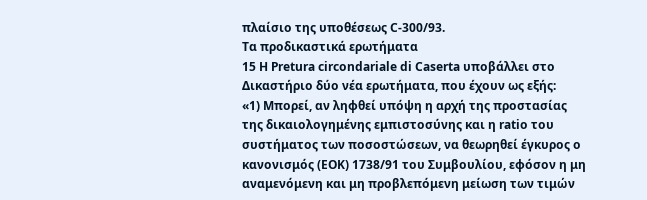πλαίσιο της υποθέσεως C-300/93.
Τα προδικαστικά ερωτήματα
15 Η Pretura circondariale di Caserta υποβάλλει στο Δικαστήριο δύο νέα ερωτήματα, που έχουν ως εξής:
«1) Μπορεί, αν ληφθεί υπόψη η αρχή της προστασίας της δικαιολογημένης εμπιστοσύνης και η ratio του συστήματος των ποσοστώσεων, να θεωρηθεί έγκυρος ο κανονισμός (ΕΟΚ) 1738/91 του Συμβουλίου, εφόσον η μη αναμενόμενη και μη προβλεπόμενη μείωση των τιμών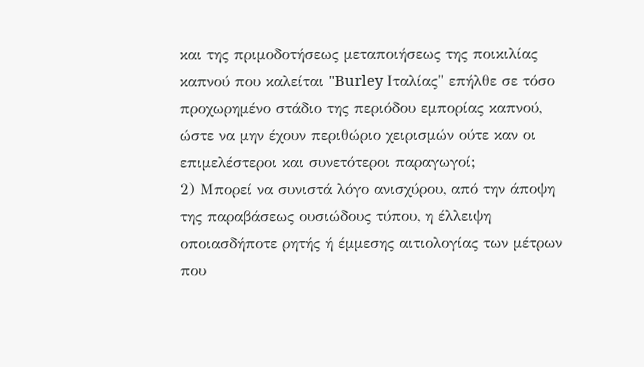και της πριμοδοτήσεως μεταποιήσεως της ποικιλίας καπνού που καλείται "Burley Ιταλίας" επήλθε σε τόσο προχωρημένο στάδιο της περιόδου εμπορίας καπνού, ώστε να μην έχουν περιθώριο χειρισμών ούτε καν οι επιμελέστεροι και συνετότεροι παραγωγοί;
2) Μπορεί να συνιστά λόγο ανισχύρου, από την άποψη της παραβάσεως ουσιώδους τύπου, η έλλειψη οποιασδήποτε ρητής ή έμμεσης αιτιολογίας των μέτρων που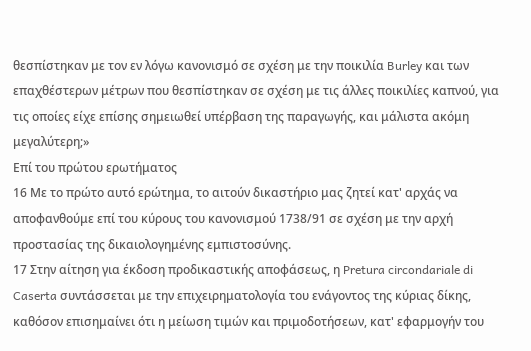θεσπίστηκαν με τον εν λόγω κανονισμό σε σχέση με την ποικιλία Burley και των επαχθέστερων μέτρων που θεσπίστηκαν σε σχέση με τις άλλες ποικιλίες καπνού, για τις οποίες είχε επίσης σημειωθεί υπέρβαση της παραγωγής, και μάλιστα ακόμη μεγαλύτερη;»
Επί του πρώτου ερωτήματος
16 Με το πρώτο αυτό ερώτημα, το αιτούν δικαστήριο μας ζητεί κατ' αρχάς να αποφανθούμε επί του κύρους του κανονισμού 1738/91 σε σχέση με την αρχή προστασίας της δικαιολογημένης εμπιστοσύνης.
17 Στην αίτηση για έκδοση προδικαστικής αποφάσεως, η Pretura circondariale di Caserta συντάσσεται με την επιχειρηματολογία του ενάγοντος της κύριας δίκης, καθόσον επισημαίνει ότι η μείωση τιμών και πριμοδοτήσεων, κατ' εφαρμογήν του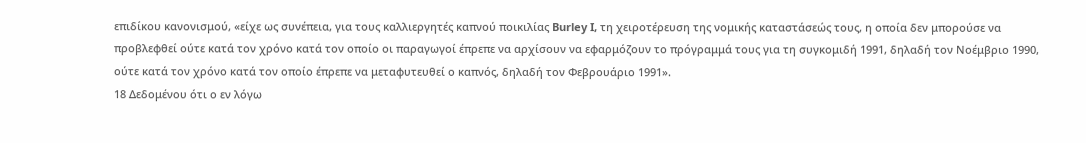επιδίκου κανονισμού, «είχε ως συνέπεια, για τους καλλιεργητές καπνού ποικιλίας Burley I, τη χειροτέρευση της νομικής καταστάσεώς τους, η οποία δεν μπορούσε να προβλεφθεί ούτε κατά τον χρόνο κατά τον οποίο οι παραγωγοί έπρεπε να αρχίσουν να εφαρμόζουν το πρόγραμμά τους για τη συγκομιδή 1991, δηλαδή τον Νοέμβριο 1990, ούτε κατά τον χρόνο κατά τον οποίο έπρεπε να μεταφυτευθεί ο καπνός, δηλαδή τον Φεβρουάριο 1991».
18 Δεδομένου ότι ο εν λόγω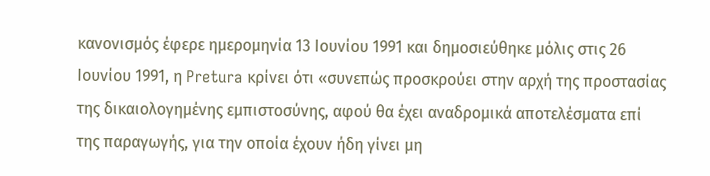κανονισμός έφερε ημερομηνία 13 Ιουνίου 1991 και δημοσιεύθηκε μόλις στις 26 Ιουνίου 1991, η Pretura κρίνει ότι «συνεπώς προσκρούει στην αρχή της προστασίας της δικαιολογημένης εμπιστοσύνης, αφού θα έχει αναδρομικά αποτελέσματα επί της παραγωγής, για την οποία έχουν ήδη γίνει μη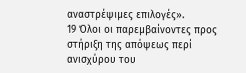αναστρέψιμες επιλογές».
19 Όλοι οι παρεμβαίνοντες προς στήριξη της απόψεως περί ανισχύρου του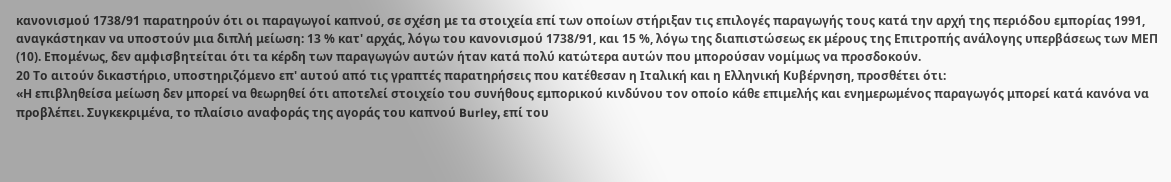κανονισμού 1738/91 παρατηρούν ότι οι παραγωγοί καπνού, σε σχέση με τα στοιχεία επί των οποίων στήριξαν τις επιλογές παραγωγής τους κατά την αρχή της περιόδου εμπορίας 1991, αναγκάστηκαν να υποστούν μια διπλή μείωση: 13 % κατ' αρχάς, λόγω του κανονισμού 1738/91, και 15 %, λόγω της διαπιστώσεως εκ μέρους της Επιτροπής ανάλογης υπερβάσεως των ΜΕΠ (10). Επομένως, δεν αμφισβητείται ότι τα κέρδη των παραγωγών αυτών ήταν κατά πολύ κατώτερα αυτών που μπορούσαν νομίμως να προσδοκούν.
20 Το αιτούν δικαστήριο, υποστηριζόμενο επ' αυτού από τις γραπτές παρατηρήσεις που κατέθεσαν η Ιταλική και η Ελληνική Κυβέρνηση, προσθέτει ότι:
«Η επιβληθείσα μείωση δεν μπορεί να θεωρηθεί ότι αποτελεί στοιχείο του συνήθους εμπορικού κινδύνου τον οποίο κάθε επιμελής και ενημερωμένος παραγωγός μπορεί κατά κανόνα να προβλέπει. Συγκεκριμένα, το πλαίσιο αναφοράς της αγοράς του καπνού Burley, επί του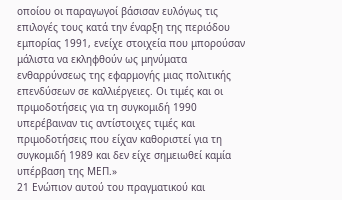οποίου οι παραγωγοί βάσισαν ευλόγως τις επιλογές τους κατά την έναρξη της περιόδου εμπορίας 1991, ενείχε στοιχεία που μπορούσαν μάλιστα να εκληφθούν ως μηνύματα ενθαρρύνσεως της εφαρμογής μιας πολιτικής επενδύσεων σε καλλιέργειες. Οι τιμές και οι πριμοδοτήσεις για τη συγκομιδή 1990 υπερέβαιναν τις αντίστοιχες τιμές και πριμοδοτήσεις που είχαν καθοριστεί για τη συγκομιδή 1989 και δεν είχε σημειωθεί καμία υπέρβαση της ΜΕΠ.»
21 Ενώπιον αυτού του πραγματικού και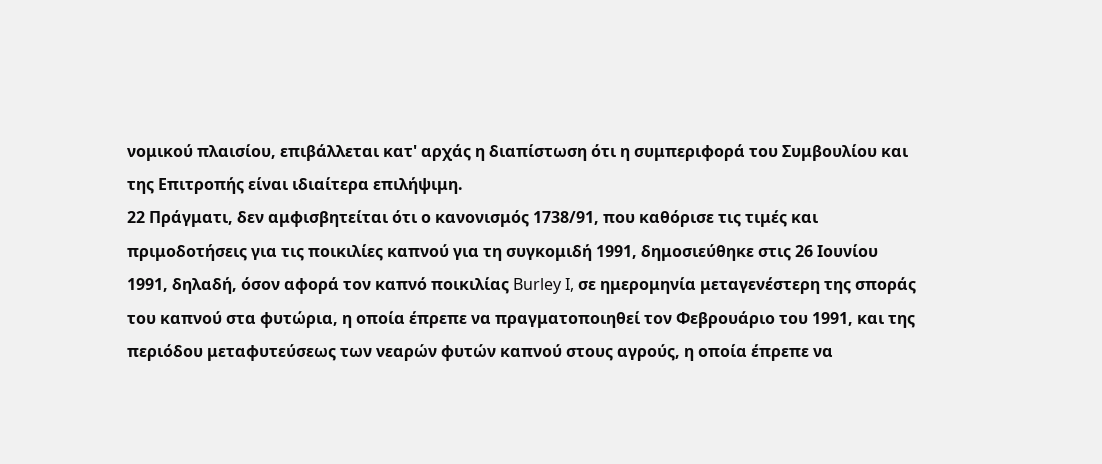νομικού πλαισίου, επιβάλλεται κατ' αρχάς η διαπίστωση ότι η συμπεριφορά του Συμβουλίου και της Επιτροπής είναι ιδιαίτερα επιλήψιμη.
22 Πράγματι, δεν αμφισβητείται ότι ο κανονισμός 1738/91, που καθόρισε τις τιμές και πριμοδοτήσεις για τις ποικιλίες καπνού για τη συγκομιδή 1991, δημοσιεύθηκε στις 26 Ιουνίου 1991, δηλαδή, όσον αφορά τον καπνό ποικιλίας Burley I, σε ημερομηνία μεταγενέστερη της σποράς του καπνού στα φυτώρια, η οποία έπρεπε να πραγματοποιηθεί τον Φεβρουάριο του 1991, και της περιόδου μεταφυτεύσεως των νεαρών φυτών καπνού στους αγρούς, η οποία έπρεπε να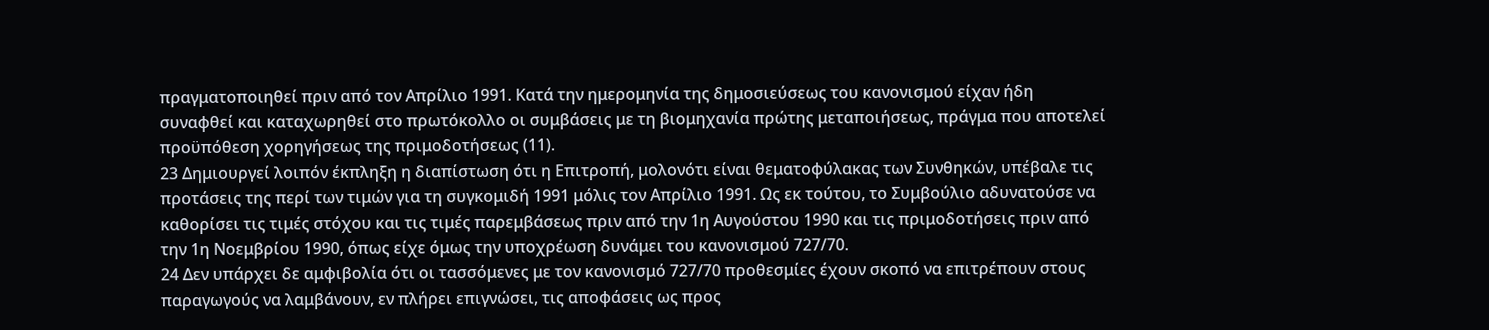πραγματοποιηθεί πριν από τον Απρίλιο 1991. Κατά την ημερομηνία της δημοσιεύσεως του κανονισμού είχαν ήδη συναφθεί και καταχωρηθεί στο πρωτόκολλο οι συμβάσεις με τη βιομηχανία πρώτης μεταποιήσεως, πράγμα που αποτελεί προϋπόθεση χορηγήσεως της πριμοδοτήσεως (11).
23 Δημιουργεί λοιπόν έκπληξη η διαπίστωση ότι η Επιτροπή, μολονότι είναι θεματοφύλακας των Συνθηκών, υπέβαλε τις προτάσεις της περί των τιμών για τη συγκομιδή 1991 μόλις τον Απρίλιο 1991. Ως εκ τούτου, το Συμβούλιο αδυνατούσε να καθορίσει τις τιμές στόχου και τις τιμές παρεμβάσεως πριν από την 1η Αυγούστου 1990 και τις πριμοδοτήσεις πριν από την 1η Νοεμβρίου 1990, όπως είχε όμως την υποχρέωση δυνάμει του κανονισμού 727/70.
24 Δεν υπάρχει δε αμφιβολία ότι οι τασσόμενες με τον κανονισμό 727/70 προθεσμίες έχουν σκοπό να επιτρέπουν στους παραγωγούς να λαμβάνουν, εν πλήρει επιγνώσει, τις αποφάσεις ως προς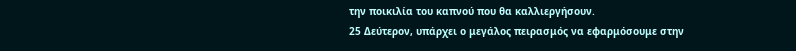την ποικιλία του καπνού που θα καλλιεργήσουν.
25 Δεύτερον, υπάρχει ο μεγάλος πειρασμός να εφαρμόσουμε στην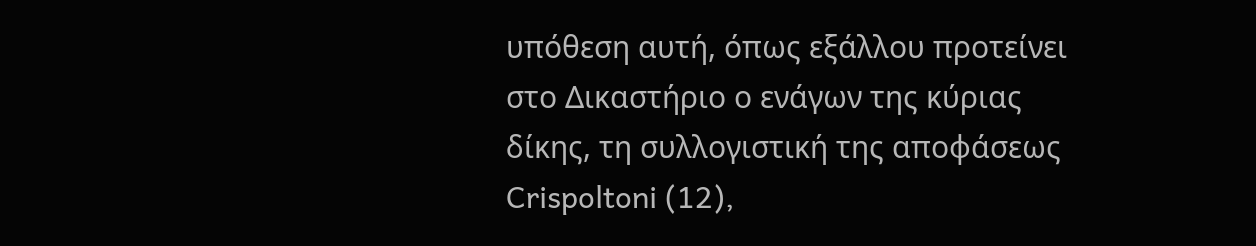υπόθεση αυτή, όπως εξάλλου προτείνει στο Δικαστήριο ο ενάγων της κύριας δίκης, τη συλλογιστική της αποφάσεως Crispoltoni (12),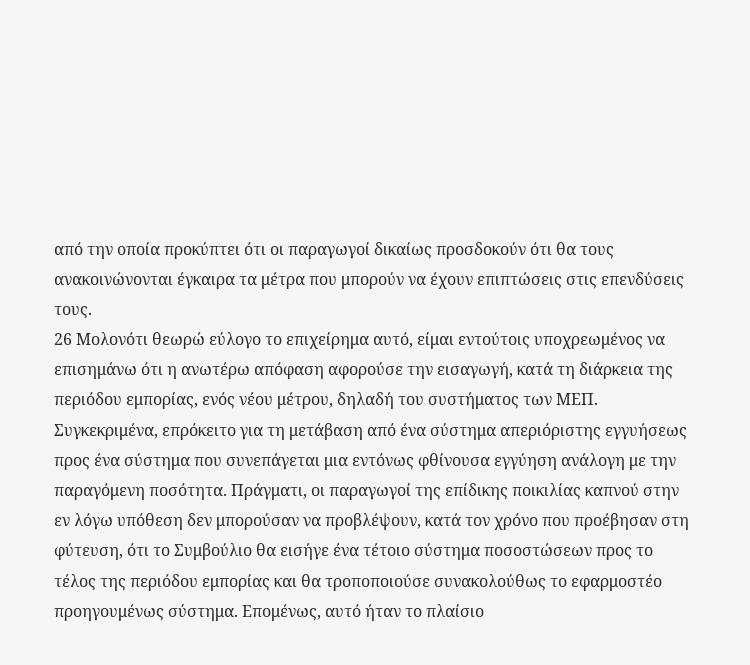από την οποία προκύπτει ότι οι παραγωγοί δικαίως προσδοκούν ότι θα τους ανακοινώνονται έγκαιρα τα μέτρα που μπορούν να έχουν επιπτώσεις στις επενδύσεις τους.
26 Μολονότι θεωρώ εύλογο το επιχείρημα αυτό, είμαι εντούτοις υποχρεωμένος να επισημάνω ότι η ανωτέρω απόφαση αφορούσε την εισαγωγή, κατά τη διάρκεια της περιόδου εμπορίας, ενός νέου μέτρου, δηλαδή του συστήματος των ΜΕΠ. Συγκεκριμένα, επρόκειτο για τη μετάβαση από ένα σύστημα απεριόριστης εγγυήσεως προς ένα σύστημα που συνεπάγεται μια εντόνως φθίνουσα εγγύηση ανάλογη με την παραγόμενη ποσότητα. Πράγματι, οι παραγωγοί της επίδικης ποικιλίας καπνού στην εν λόγω υπόθεση δεν μπορούσαν να προβλέψουν, κατά τον χρόνο που προέβησαν στη φύτευση, ότι το Συμβούλιο θα εισήγε ένα τέτοιο σύστημα ποσοστώσεων προς το τέλος της περιόδου εμπορίας και θα τροποποιούσε συνακολούθως το εφαρμοστέο προηγουμένως σύστημα. Επομένως, αυτό ήταν το πλαίσιο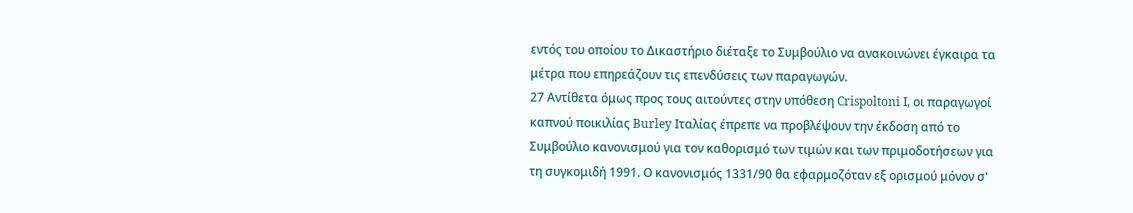εντός του οποίου το Δικαστήριο διέταξε το Συμβούλιο να ανακοινώνει έγκαιρα τα μέτρα που επηρεάζουν τις επενδύσεις των παραγωγών.
27 Αντίθετα όμως προς τους αιτούντες στην υπόθεση Crispoltoni I, οι παραγωγοί καπνού ποικιλίας Burley Ιταλίας έπρεπε να προβλέψουν την έκδοση από το Συμβούλιο κανονισμού για τον καθορισμό των τιμών και των πριμοδοτήσεων για τη συγκομιδή 1991. Ο κανονισμός 1331/90 θα εφαρμοζόταν εξ ορισμού μόνον σ'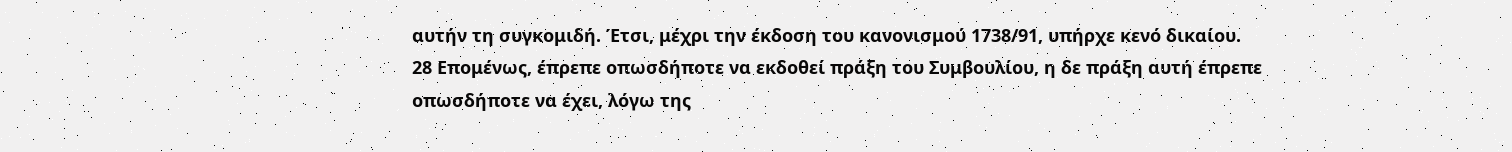αυτήν τη συγκομιδή. Έτσι, μέχρι την έκδοση του κανονισμού 1738/91, υπήρχε κενό δικαίου.
28 Επομένως, έπρεπε οπωσδήποτε να εκδοθεί πράξη του Συμβουλίου, η δε πράξη αυτή έπρεπε οπωσδήποτε να έχει, λόγω της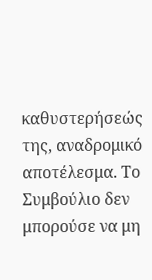καθυστερήσεώς της, αναδρομικό αποτέλεσμα. Το Συμβούλιο δεν μπορούσε να μη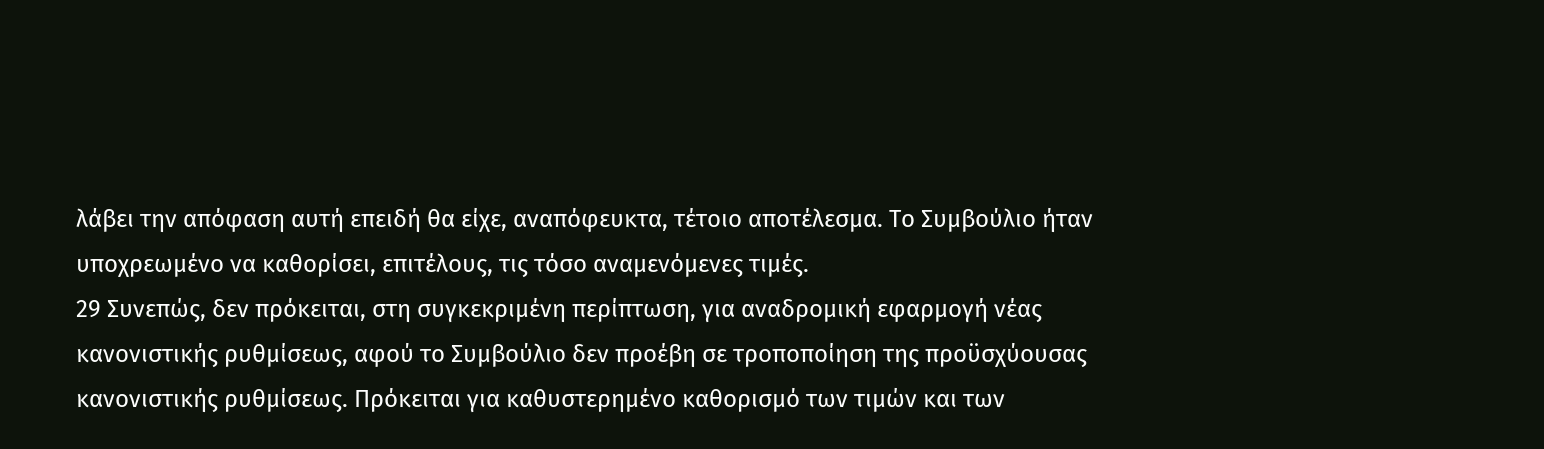λάβει την απόφαση αυτή επειδή θα είχε, αναπόφευκτα, τέτοιο αποτέλεσμα. Το Συμβούλιο ήταν υποχρεωμένο να καθορίσει, επιτέλους, τις τόσο αναμενόμενες τιμές.
29 Συνεπώς, δεν πρόκειται, στη συγκεκριμένη περίπτωση, για αναδρομική εφαρμογή νέας κανονιστικής ρυθμίσεως, αφού το Συμβούλιο δεν προέβη σε τροποποίηση της προϋσχύουσας κανονιστικής ρυθμίσεως. Πρόκειται για καθυστερημένο καθορισμό των τιμών και των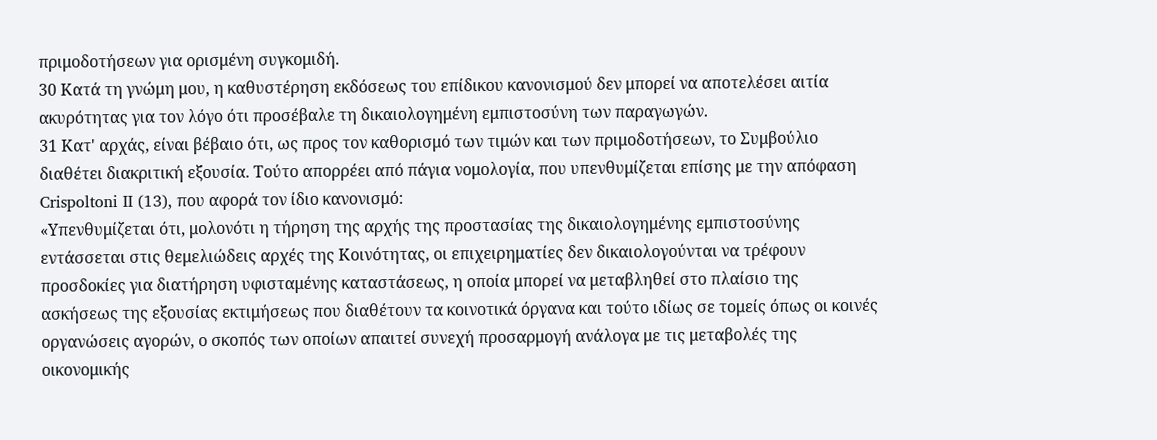πριμοδοτήσεων για ορισμένη συγκομιδή.
30 Κατά τη γνώμη μου, η καθυστέρηση εκδόσεως του επίδικου κανονισμού δεν μπορεί να αποτελέσει αιτία ακυρότητας για τον λόγο ότι προσέβαλε τη δικαιολογημένη εμπιστοσύνη των παραγωγών.
31 Κατ' αρχάς, είναι βέβαιο ότι, ως προς τον καθορισμό των τιμών και των πριμοδοτήσεων, το Συμβούλιο διαθέτει διακριτική εξουσία. Τούτο απορρέει από πάγια νομολογία, που υπενθυμίζεται επίσης με την απόφαση Crispoltoni II (13), που αφορά τον ίδιο κανονισμό:
«Υπενθυμίζεται ότι, μολονότι η τήρηση της αρχής της προστασίας της δικαιολογημένης εμπιστοσύνης εντάσσεται στις θεμελιώδεις αρχές της Κοινότητας, οι επιχειρηματίες δεν δικαιολογούνται να τρέφουν προσδοκίες για διατήρηση υφισταμένης καταστάσεως, η οποία μπορεί να μεταβληθεί στο πλαίσιο της ασκήσεως της εξουσίας εκτιμήσεως που διαθέτουν τα κοινοτικά όργανα και τούτο ιδίως σε τομείς όπως οι κοινές οργανώσεις αγορών, ο σκοπός των οποίων απαιτεί συνεχή προσαρμογή ανάλογα με τις μεταβολές της οικονομικής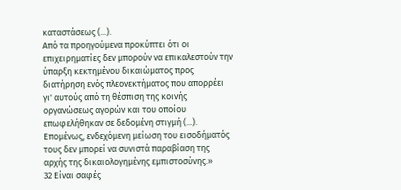καταστάσεως (...).
Από τα προηγούμενα προκύπτει ότι οι επιχειρηματίες δεν μπορούν να επικαλεστούν την ύπαρξη κεκτημένου δικαιώματος προς διατήρηση ενός πλεονεκτήματος που απορρέει γι' αυτούς από τη θέσπιση της κοινής οργανώσεως αγορών και του οποίου επωφελήθηκαν σε δεδομένη στιγμή (...).
Επομένως, ενδεχόμενη μείωση του εισοδήματός τους δεν μπορεί να συνιστά παραβίαση της αρχής της δικαιολογημένης εμπιστοσύνης.»
32 Είναι σαφές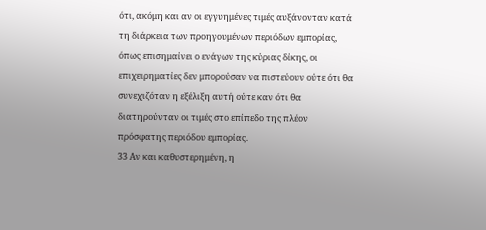ότι, ακόμη και αν οι εγγυημένες τιμές αυξάνονταν κατά τη διάρκεια των προηγουμένων περιόδων εμπορίας, όπως επισημαίνει ο ενάγων της κύριας δίκης, οι επιχειρηματίες δεν μπορούσαν να πιστεύουν ούτε ότι θα συνεχιζόταν η εξέλιξη αυτή ούτε καν ότι θα διατηρούνταν οι τιμές στο επίπεδο της πλέον πρόσφατης περιόδου εμπορίας.
33 Αν και καθυστερημένη, η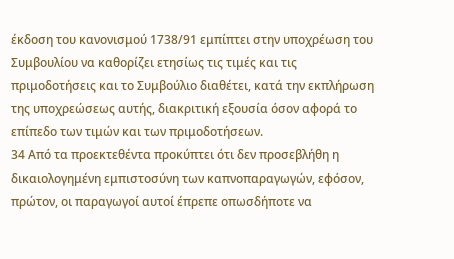έκδοση του κανονισμού 1738/91 εμπίπτει στην υποχρέωση του Συμβουλίου να καθορίζει ετησίως τις τιμές και τις πριμοδοτήσεις και το Συμβούλιο διαθέτει, κατά την εκπλήρωση της υποχρεώσεως αυτής, διακριτική εξουσία όσον αφορά το επίπεδο των τιμών και των πριμοδοτήσεων.
34 Από τα προεκτεθέντα προκύπτει ότι δεν προσεβλήθη η δικαιολογημένη εμπιστοσύνη των καπνοπαραγωγών, εφόσον, πρώτον, οι παραγωγοί αυτοί έπρεπε οπωσδήποτε να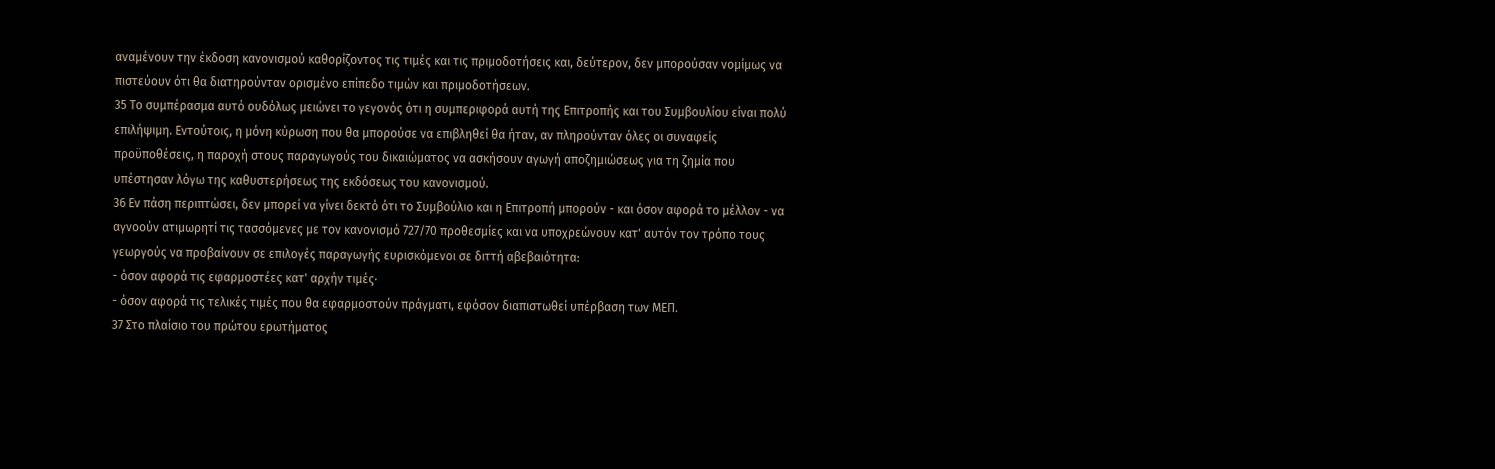αναμένουν την έκδοση κανονισμού καθορίζοντος τις τιμές και τις πριμοδοτήσεις και, δεύτερον, δεν μπορούσαν νομίμως να πιστεύουν ότι θα διατηρούνταν ορισμένο επίπεδο τιμών και πριμοδοτήσεων.
35 Το συμπέρασμα αυτό ουδόλως μειώνει το γεγονός ότι η συμπεριφορά αυτή της Επιτροπής και του Συμβουλίου είναι πολύ επιλήψιμη. Εντούτοις, η μόνη κύρωση που θα μπορούσε να επιβληθεί θα ήταν, αν πληρούνταν όλες οι συναφείς προϋποθέσεις, η παροχή στους παραγωγούς του δικαιώματος να ασκήσουν αγωγή αποζημιώσεως για τη ζημία που υπέστησαν λόγω της καθυστερήσεως της εκδόσεως του κανονισμού.
36 Εν πάση περιπτώσει, δεν μπορεί να γίνει δεκτό ότι το Συμβούλιο και η Επιτροπή μπορούν - και όσον αφορά το μέλλον - να αγνοούν ατιμωρητί τις τασσόμενες με τον κανονισμό 727/70 προθεσμίες και να υποχρεώνουν κατ' αυτόν τον τρόπο τους γεωργούς να προβαίνουν σε επιλογές παραγωγής ευρισκόμενοι σε διττή αβεβαιότητα:
- όσον αφορά τις εφαρμοστέες κατ' αρχήν τιμές·
- όσον αφορά τις τελικές τιμές που θα εφαρμοστούν πράγματι, εφόσον διαπιστωθεί υπέρβαση των ΜΕΠ.
37 Στο πλαίσιο του πρώτου ερωτήματος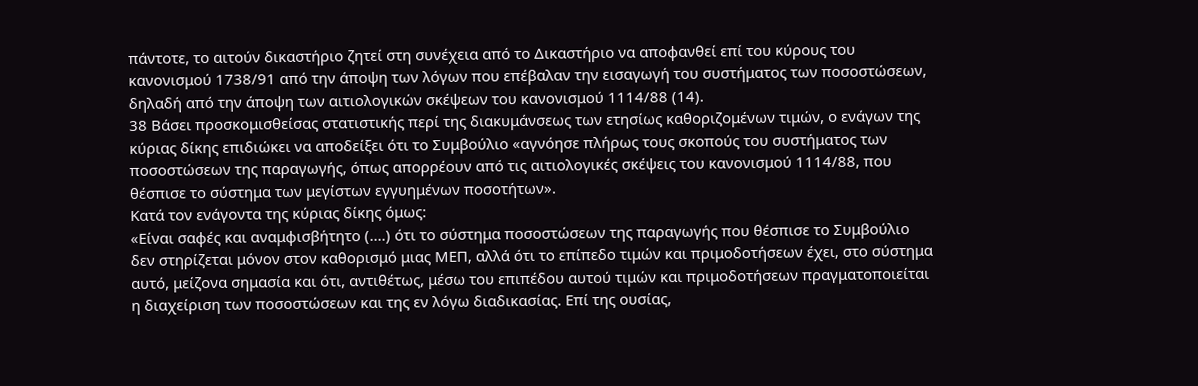πάντοτε, το αιτούν δικαστήριο ζητεί στη συνέχεια από το Δικαστήριο να αποφανθεί επί του κύρους του κανονισμού 1738/91 από την άποψη των λόγων που επέβαλαν την εισαγωγή του συστήματος των ποσοστώσεων, δηλαδή από την άποψη των αιτιολογικών σκέψεων του κανονισμού 1114/88 (14).
38 Βάσει προσκομισθείσας στατιστικής περί της διακυμάνσεως των ετησίως καθοριζομένων τιμών, ο ενάγων της κύριας δίκης επιδιώκει να αποδείξει ότι το Συμβούλιο «αγνόησε πλήρως τους σκοπούς του συστήματος των ποσοστώσεων της παραγωγής, όπως απορρέουν από τις αιτιολογικές σκέψεις του κανονισμού 1114/88, που θέσπισε το σύστημα των μεγίστων εγγυημένων ποσοτήτων».
Κατά τον ενάγοντα της κύριας δίκης όμως:
«Είναι σαφές και αναμφισβήτητο (....) ότι το σύστημα ποσοστώσεων της παραγωγής που θέσπισε το Συμβούλιο δεν στηρίζεται μόνον στον καθορισμό μιας ΜΕΠ, αλλά ότι το επίπεδο τιμών και πριμοδοτήσεων έχει, στο σύστημα αυτό, μείζονα σημασία και ότι, αντιθέτως, μέσω του επιπέδου αυτού τιμών και πριμοδοτήσεων πραγματοποιείται η διαχείριση των ποσοστώσεων και της εν λόγω διαδικασίας. Επί της ουσίας,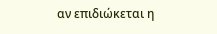αν επιδιώκεται η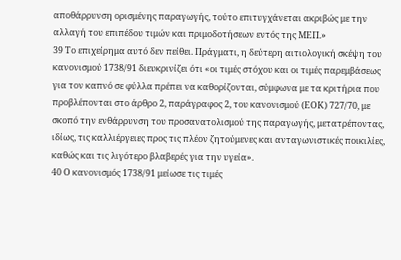αποθάρρυνση ορισμένης παραγωγής, τούτο επιτυγχάνεται ακριβώς με την αλλαγή του επιπέδου τιμών και πριμοδοτήσεων εντός της ΜΕΠ.»
39 Το επιχείρημα αυτό δεν πείθει. Πράγματι, η δεύτερη αιτιολογική σκέψη του κανονισμού 1738/91 διευκρινίζει ότι «οι τιμές στόχου και οι τιμές παρεμβάσεως για τον καπνό σε φύλλα πρέπει να καθορίζονται, σύμφωνα με τα κριτήρια που προβλέπονται στο άρθρο 2, παράγραφος 2, του κανονισμού (ΕΟΚ) 727/70, με σκοπό την ενθάρρυνση του προσανατολισμού της παραγωγής, μετατρέποντας, ιδίως, τις καλλιέργειες προς τις πλέον ζητούμενες και ανταγωνιστικές ποικιλίες, καθώς και τις λιγότερο βλαβερές για την υγεία».
40 Ο κανονισμός 1738/91 μείωσε τις τιμές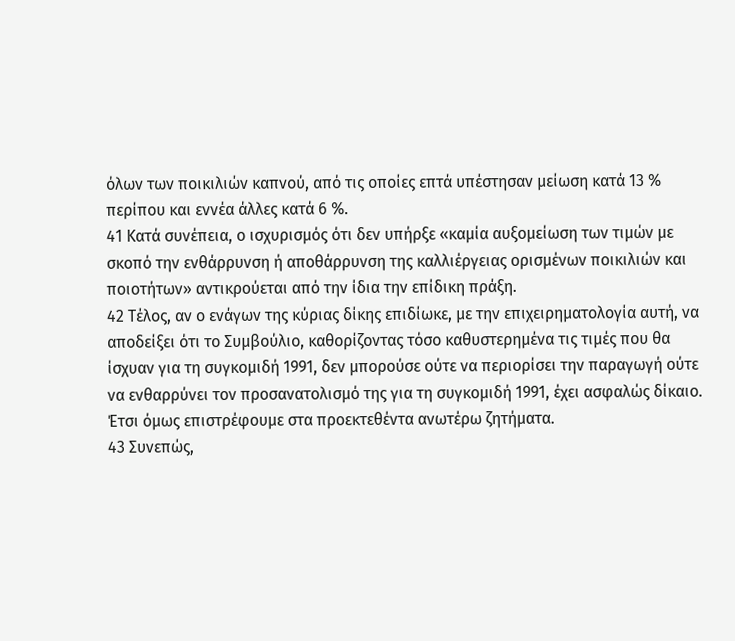όλων των ποικιλιών καπνού, από τις οποίες επτά υπέστησαν μείωση κατά 13 % περίπου και εννέα άλλες κατά 6 %.
41 Κατά συνέπεια, ο ισχυρισμός ότι δεν υπήρξε «καμία αυξομείωση των τιμών με σκοπό την ενθάρρυνση ή αποθάρρυνση της καλλιέργειας ορισμένων ποικιλιών και ποιοτήτων» αντικρούεται από την ίδια την επίδικη πράξη.
42 Τέλος, αν ο ενάγων της κύριας δίκης επιδίωκε, με την επιχειρηματολογία αυτή, να αποδείξει ότι το Συμβούλιο, καθορίζοντας τόσο καθυστερημένα τις τιμές που θα ίσχυαν για τη συγκομιδή 1991, δεν μπορούσε ούτε να περιορίσει την παραγωγή ούτε να ενθαρρύνει τον προσανατολισμό της για τη συγκομιδή 1991, έχει ασφαλώς δίκαιο. Έτσι όμως επιστρέφουμε στα προεκτεθέντα ανωτέρω ζητήματα.
43 Συνεπώς,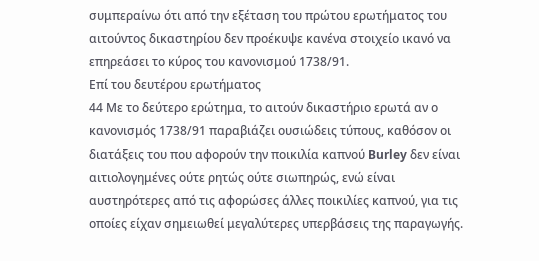συμπεραίνω ότι από την εξέταση του πρώτου ερωτήματος του αιτούντος δικαστηρίου δεν προέκυψε κανένα στοιχείο ικανό να επηρεάσει το κύρος του κανονισμού 1738/91.
Επί του δευτέρου ερωτήματος
44 Με το δεύτερο ερώτημα, το αιτούν δικαστήριο ερωτά αν ο κανονισμός 1738/91 παραβιάζει ουσιώδεις τύπους, καθόσον οι διατάξεις του που αφορούν την ποικιλία καπνού Burley δεν είναι αιτιολογημένες ούτε ρητώς ούτε σιωπηρώς, ενώ είναι αυστηρότερες από τις αφορώσες άλλες ποικιλίες καπνού, για τις οποίες είχαν σημειωθεί μεγαλύτερες υπερβάσεις της παραγωγής.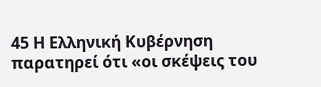45 Η Ελληνική Κυβέρνηση παρατηρεί ότι «οι σκέψεις του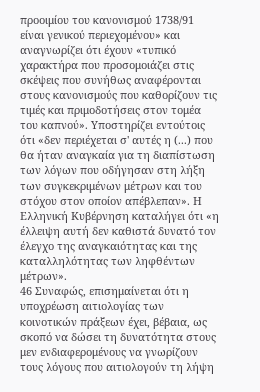προοιμίου του κανονισμού 1738/91 είναι γενικού περιεχομένου» και αναγνωρίζει ότι έχουν «τυπικό χαρακτήρα που προσομοιάζει στις σκέψεις που συνήθως αναφέρονται στους κανονισμούς που καθορίζουν τις τιμές και πριμοδοτήσεις στον τομέα του καπνού». Υποστηρίζει εντούτοις ότι «δεν περιέχεται σ' αυτές η (...) που θα ήταν αναγκαία για τη διαπίστωση των λόγων που οδήγησαν στη λήξη των συγκεκριμένων μέτρων και του στόχου στον οποίον απέβλεπαν». Η Ελληνική Κυβέρνηση καταλήγει ότι «η έλλειψη αυτή δεν καθιστά δυνατό τον έλεγχο της αναγκαιότητας και της καταλληλότητας των ληφθέντων μέτρων».
46 Συναφώς, επισημαίνεται ότι η υποχρέωση αιτιολογίας των κοινοτικών πράξεων έχει, βέβαια, ως σκοπό να δώσει τη δυνατότητα στους μεν ενδιαφερομένους να γνωρίζουν τους λόγους που αιτιολογούν τη λήψη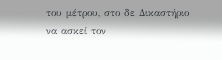του μέτρου, στο δε Δικαστήριο να ασκεί τον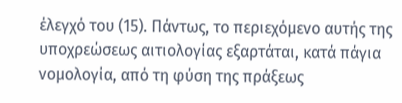έλεγχό του (15). Πάντως, το περιεχόμενο αυτής της υποχρεώσεως αιτιολογίας εξαρτάται, κατά πάγια νομολογία, από τη φύση της πράξεως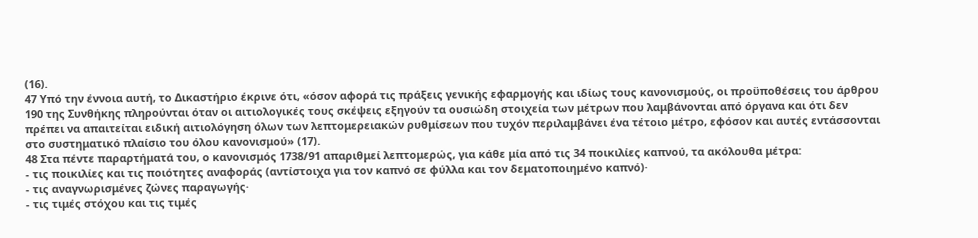(16).
47 Υπό την έννοια αυτή, το Δικαστήριο έκρινε ότι, «όσον αφορά τις πράξεις γενικής εφαρμογής και ιδίως τους κανονισμούς, οι προϋποθέσεις του άρθρου 190 της Συνθήκης πληρούνται όταν οι αιτιολογικές τους σκέψεις εξηγούν τα ουσιώδη στοιχεία των μέτρων που λαμβάνονται από όργανα και ότι δεν πρέπει να απαιτείται ειδική αιτιολόγηση όλων των λεπτομερειακών ρυθμίσεων που τυχόν περιλαμβάνει ένα τέτοιο μέτρο, εφόσον και αυτές εντάσσονται στο συστηματικό πλαίσιο του όλου κανονισμού» (17).
48 Στα πέντε παραρτήματά του, ο κανονισμός 1738/91 απαριθμεί λεπτομερώς, για κάθε μία από τις 34 ποικιλίες καπνού, τα ακόλουθα μέτρα:
- τις ποικιλίες και τις ποιότητες αναφοράς (αντίστοιχα για τον καπνό σε φύλλα και τον δεματοποιημένο καπνό)·
- τις αναγνωρισμένες ζώνες παραγωγής·
- τις τιμές στόχου και τις τιμές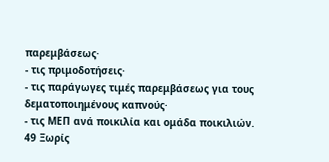παρεμβάσεως·
- τις πριμοδοτήσεις·
- τις παράγωγες τιμές παρεμβάσεως για τους δεματοποιημένους καπνούς·
- τις ΜΕΠ ανά ποικιλία και ομάδα ποικιλιών.
49 Ξωρίς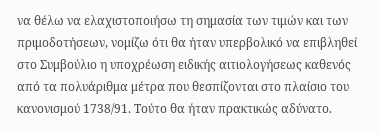να θέλω να ελαχιστοποιήσω τη σημασία των τιμών και των πριμοδοτήσεων, νομίζω ότι θα ήταν υπερβολικό να επιβληθεί στο Συμβούλιο η υποχρέωση ειδικής αιτιολογήσεως καθενός από τα πολυάριθμα μέτρα που θεσπίζονται στο πλαίσιο του κανονισμού 1738/91. Τούτο θα ήταν πρακτικώς αδύνατο.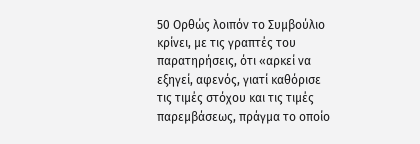50 Ορθώς λοιπόν το Συμβούλιο κρίνει, με τις γραπτές του παρατηρήσεις, ότι «αρκεί να εξηγεί, αφενός, γιατί καθόρισε τις τιμές στόχου και τις τιμές παρεμβάσεως, πράγμα το οποίο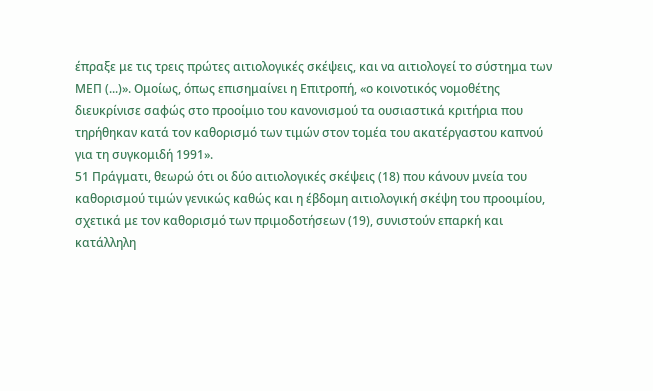έπραξε με τις τρεις πρώτες αιτιολογικές σκέψεις, και να αιτιολογεί το σύστημα των ΜΕΠ (...)». Ομοίως, όπως επισημαίνει η Επιτροπή, «ο κοινοτικός νομοθέτης διευκρίνισε σαφώς στο προοίμιο του κανονισμού τα ουσιαστικά κριτήρια που τηρήθηκαν κατά τον καθορισμό των τιμών στον τομέα του ακατέργαστου καπνού για τη συγκομιδή 1991».
51 Πράγματι, θεωρώ ότι οι δύο αιτιολογικές σκέψεις (18) που κάνουν μνεία του καθορισμού τιμών γενικώς καθώς και η έβδομη αιτιολογική σκέψη του προοιμίου, σχετικά με τον καθορισμό των πριμοδοτήσεων (19), συνιστούν επαρκή και κατάλληλη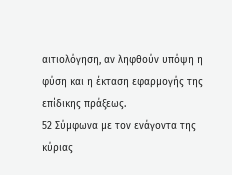αιτιολόγηση, αν ληφθούν υπόψη η φύση και η έκταση εφαρμογής της επίδικης πράξεως.
52 Σύμφωνα με τον ενάγοντα της κύριας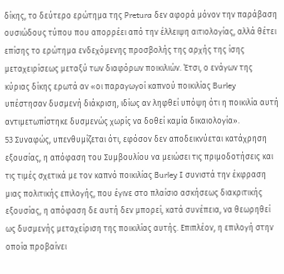δίκης, το δεύτερο ερώτημα της Pretura δεν αφορά μόνον την παράβαση ουσιώδους τύπου που απορρέει από την έλλειψη αιτιολογίας, αλλά θέτει επίσης το ερώτημα ενδεχόμενης προσβολής της αρχής της ίσης μεταχειρίσεως μεταξύ των διαφόρων ποικιλιών. Έτσι, ο ενάγων της κύριας δίκης ερωτά αν «οι παραγωγοί καπνού ποικιλίας Burley υπέστησαν δυσμενή διάκριση, ιδίως αν ληφθεί υπόψη ότι η ποικιλία αυτή αντιμετωπίστηκε δυσμενώς χωρίς να δοθεί καμία δικαιολογία».
53 Συναφώς, υπενθυμίζεται ότι, εφόσον δεν αποδεικνύεται κατάχρηση εξουσίας, η απόφαση του Συμβουλίου να μειώσει τις πριμοδοτήσεις και τις τιμές σχετικά με τον καπνό ποικιλίας Burley I συνιστά την έκφραση μιας πολιτικής επιλογής, που έγινε στο πλαίσιο ασκήσεως διακριτικής εξουσίας, η απόφαση δε αυτή δεν μπορεί, κατά συνέπεια, να θεωρηθεί ως δυσμενής μεταχείριση της ποικιλίας αυτής. Επιπλέον, η επιλογή στην οποία προβαίνει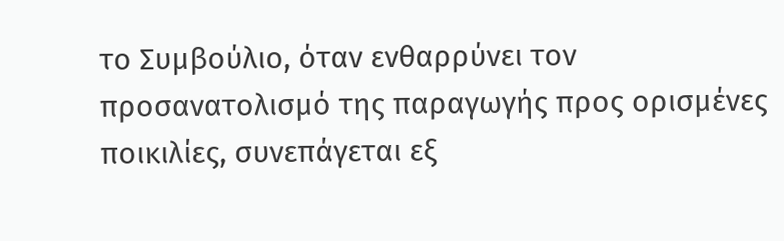το Συμβούλιο, όταν ενθαρρύνει τον προσανατολισμό της παραγωγής προς ορισμένες ποικιλίες, συνεπάγεται εξ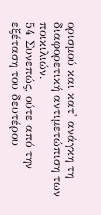ορισμού και κατ' ανάγκη τη διαφορετική αντιμετώπιση των ποικιλιών.
54 Συνεπώς, ούτε από την εξέταση του δευτέρου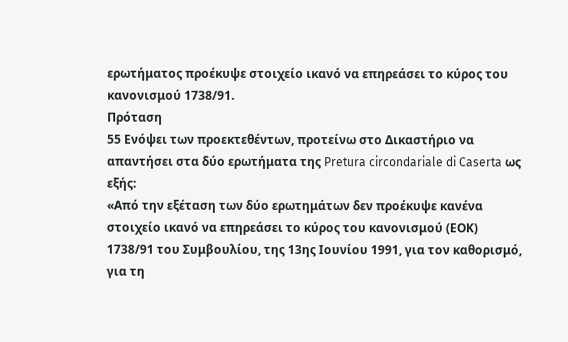ερωτήματος προέκυψε στοιχείο ικανό να επηρεάσει το κύρος του κανονισμού 1738/91.
Πρόταση
55 Ενόψει των προεκτεθέντων, προτείνω στο Δικαστήριο να απαντήσει στα δύο ερωτήματα της Pretura circondariale di Caserta ως εξής:
«Από την εξέταση των δύο ερωτημάτων δεν προέκυψε κανένα στοιχείο ικανό να επηρεάσει το κύρος του κανονισμού (ΕΟΚ) 1738/91 του Συμβουλίου, της 13ης Ιουνίου 1991, για τον καθορισμό, για τη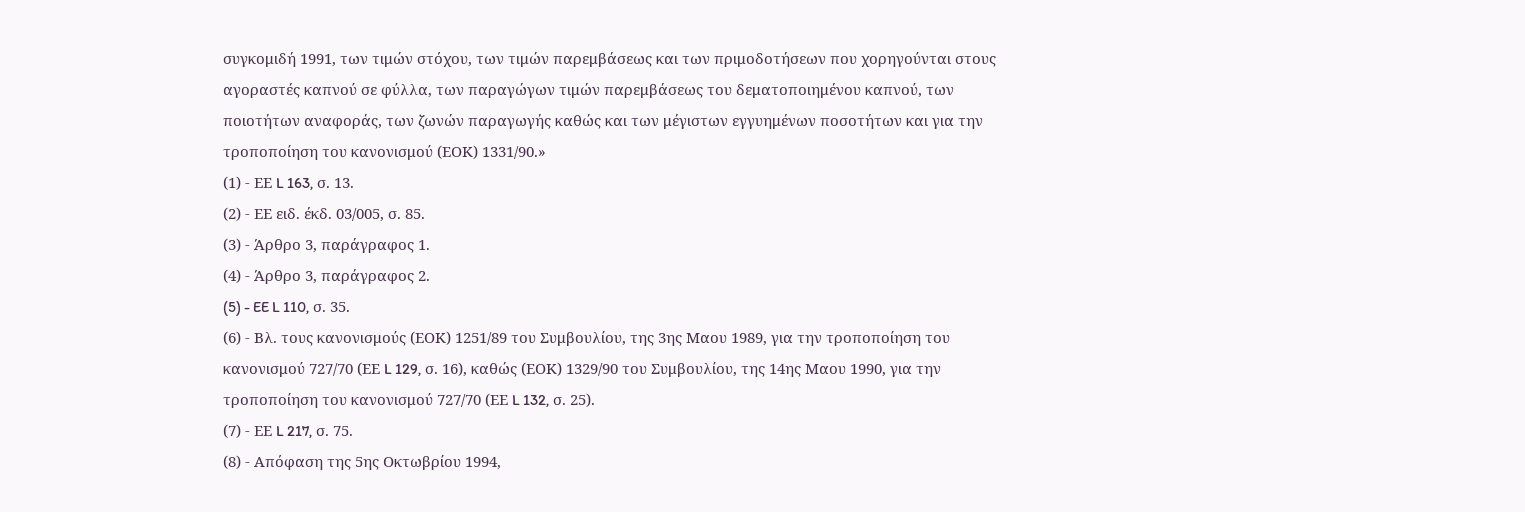συγκομιδή 1991, των τιμών στόχου, των τιμών παρεμβάσεως και των πριμοδοτήσεων που χορηγούνται στους αγοραστές καπνού σε φύλλα, των παραγώγων τιμών παρεμβάσεως του δεματοποιημένου καπνού, των ποιοτήτων αναφοράς, των ζωνών παραγωγής καθώς και των μέγιστων εγγυημένων ποσοτήτων και για την τροποποίηση του κανονισμού (ΕΟΚ) 1331/90.»
(1) - ΕΕ L 163, σ. 13.
(2) - ΕΕ ειδ. έκδ. 03/005, σ. 85.
(3) - Άρθρο 3, παράγραφος 1.
(4) - Άρθρο 3, παράγραφος 2.
(5) - EE L 110, σ. 35.
(6) - Βλ. τους κανονισμούς (ΕΟΚ) 1251/89 του Συμβουλίου, της 3ης Μαου 1989, για την τροποποίηση του κανονισμού 727/70 (ΕΕ L 129, σ. 16), καθώς (ΕΟΚ) 1329/90 του Συμβουλίου, της 14ης Μαου 1990, για την τροποποίηση του κανονισμού 727/70 (ΕΕ L 132, σ. 25).
(7) - ΕΕ L 217, σ. 75.
(8) - Απόφαση της 5ης Οκτωβρίου 1994,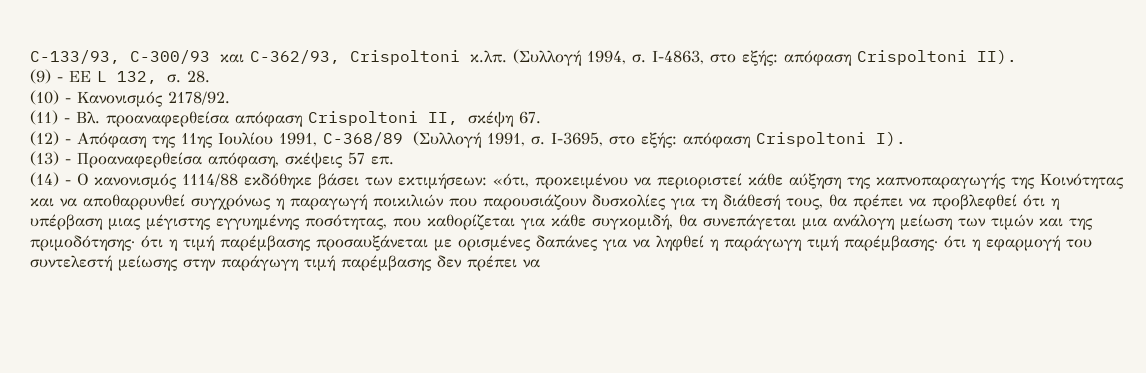C-133/93, C-300/93 και C-362/93, Crispoltoni κ.λπ. (Συλλογή 1994, σ. Ι-4863, στο εξής: απόφαση Crispoltoni II).
(9) - ΕΕ L 132, σ. 28.
(10) - Κανονισμός 2178/92.
(11) - Βλ. προαναφερθείσα απόφαση Crispoltoni II, σκέψη 67.
(12) - Απόφαση της 11ης Ιουλίου 1991, C-368/89 (Συλλογή 1991, σ. Ι-3695, στο εξής: απόφαση Crispoltoni I).
(13) - Προαναφερθείσα απόφαση, σκέψεις 57 επ.
(14) - Ο κανονισμός 1114/88 εκδόθηκε βάσει των εκτιμήσεων: «ότι, προκειμένου να περιοριστεί κάθε αύξηση της καπνοπαραγωγής της Κοινότητας και να αποθαρρυνθεί συγχρόνως η παραγωγή ποικιλιών που παρουσιάζουν δυσκολίες για τη διάθεσή τους, θα πρέπει να προβλεφθεί ότι η υπέρβαση μιας μέγιστης εγγυημένης ποσότητας, που καθορίζεται για κάθε συγκομιδή, θα συνεπάγεται μια ανάλογη μείωση των τιμών και της πριμοδότησης· ότι η τιμή παρέμβασης προσαυξάνεται με ορισμένες δαπάνες για να ληφθεί η παράγωγη τιμή παρέμβασης· ότι η εφαρμογή του συντελεστή μείωσης στην παράγωγη τιμή παρέμβασης δεν πρέπει να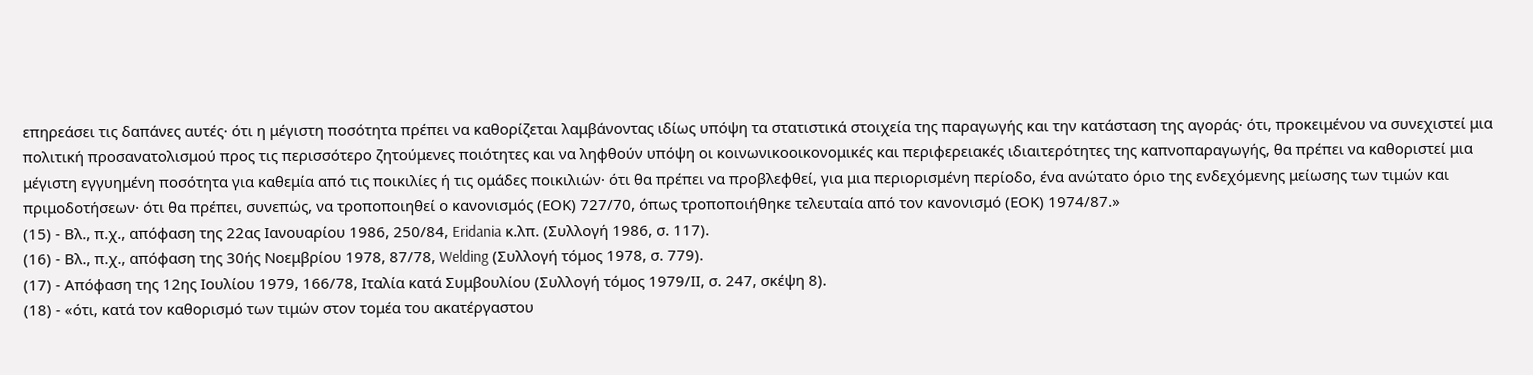επηρεάσει τις δαπάνες αυτές· ότι η μέγιστη ποσότητα πρέπει να καθορίζεται λαμβάνοντας ιδίως υπόψη τα στατιστικά στοιχεία της παραγωγής και την κατάσταση της αγοράς· ότι, προκειμένου να συνεχιστεί μια πολιτική προσανατολισμού προς τις περισσότερο ζητούμενες ποιότητες και να ληφθούν υπόψη οι κοινωνικοοικονομικές και περιφερειακές ιδιαιτερότητες της καπνοπαραγωγής, θα πρέπει να καθοριστεί μια μέγιστη εγγυημένη ποσότητα για καθεμία από τις ποικιλίες ή τις ομάδες ποικιλιών· ότι θα πρέπει να προβλεφθεί, για μια περιορισμένη περίοδο, ένα ανώτατο όριο της ενδεχόμενης μείωσης των τιμών και πριμοδοτήσεων· ότι θα πρέπει, συνεπώς, να τροποποιηθεί ο κανονισμός (ΕΟΚ) 727/70, όπως τροποποιήθηκε τελευταία από τον κανονισμό (ΕΟΚ) 1974/87.»
(15) - Βλ., π.χ., απόφαση της 22ας Ιανουαρίου 1986, 250/84, Eridania κ.λπ. (Συλλογή 1986, σ. 117).
(16) - Βλ., π.χ., απόφαση της 30ής Νοεμβρίου 1978, 87/78, Welding (Συλλογή τόμος 1978, σ. 779).
(17) - Απόφαση της 12ης Ιουλίου 1979, 166/78, Ιταλία κατά Συμβουλίου (Συλλογή τόμος 1979/ΙΙ, σ. 247, σκέψη 8).
(18) - «ότι, κατά τον καθορισμό των τιμών στον τομέα του ακατέργαστου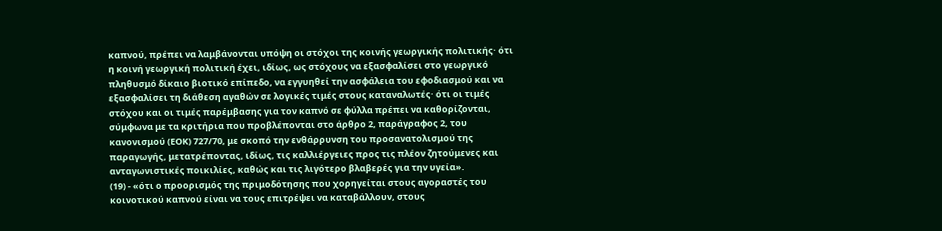καπνού, πρέπει να λαμβάνονται υπόψη οι στόχοι της κοινής γεωργικής πολιτικής· ότι η κοινή γεωργική πολιτική έχει, ιδίως, ως στόχους να εξασφαλίσει στο γεωργικό πληθυσμό δίκαιο βιοτικό επίπεδο, να εγγυηθεί την ασφάλεια του εφοδιασμού και να εξασφαλίσει τη διάθεση αγαθών σε λογικές τιμές στους καταναλωτές· ότι οι τιμές στόχου και οι τιμές παρέμβασης για τον καπνό σε φύλλα πρέπει να καθορίζονται, σύμφωνα με τα κριτήρια που προβλέπονται στο άρθρο 2, παράγραφος 2, του κανονισμού (ΕΟΚ) 727/70, με σκοπό την ενθάρρυνση του προσανατολισμού της παραγωγής, μετατρέποντας, ιδίως, τις καλλιέργειες προς τις πλέον ζητούμενες και ανταγωνιστικές ποικιλίες, καθώς και τις λιγότερο βλαβερές για την υγεία».
(19) - «ότι ο προορισμός της πριμοδότησης που χορηγείται στους αγοραστές του κοινοτικού καπνού είναι να τους επιτρέψει να καταβάλλουν, στους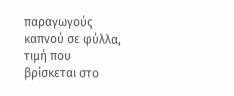παραγωγούς καπνού σε φύλλα, τιμή που βρίσκεται στο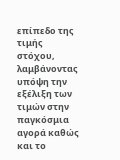επίπεδο της τιμής στόχου, λαμβάνοντας υπόψη την εξέλιξη των τιμών στην παγκόσμια αγορά καθώς και το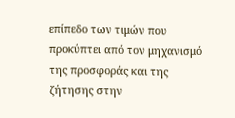επίπεδο των τιμών που προκύπτει από τον μηχανισμό της προσφοράς και της ζήτησης στην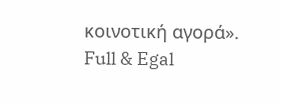κοινοτική αγορά».
Full & Egal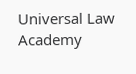Universal Law Academy